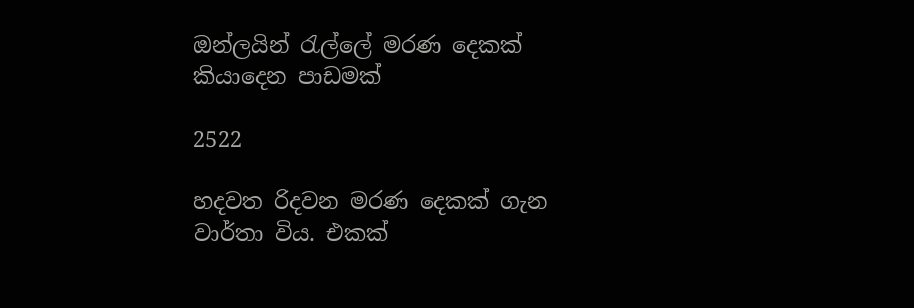ඔන්ලයින් රැල්ලේ මරණ දෙකක් කියාදෙන පාඩමක්

2522

හදවත රිදවන මරණ දෙකක් ගැන වාර්තා විය. එකක්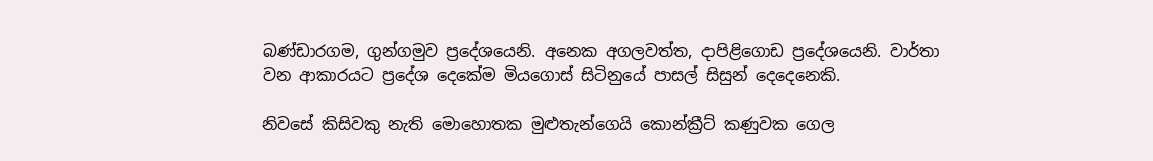බණ්ඩාරගම, ගුන්ගමුව ප්‍රදේශයෙනි. අනෙක අගලවත්ත, දාපිළිගොඩ ප්‍රදේශයෙනි. වාර්තා වන ආකාරයට ප්‍රදේශ දෙකේම මියගොස් සිටිනුයේ පාසල් සිසුන් දෙදෙනෙකි.

නිවසේ කිසිවකු නැති මොහොතක මුළුතැන්ගෙයි කොන්ක්‍රීට් කණුවක ගෙල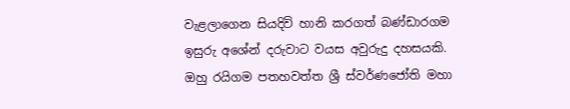වැළලාගෙන සියදිවි හානි කරගත් බණ්ඩාරගම ඉසුරු අශේන් දරුවාට වයස අවුරුදු දහසයකි. ඔහු රයිගම පතහවත්ත ශ්‍රී ස්වර්ණජෝති මහා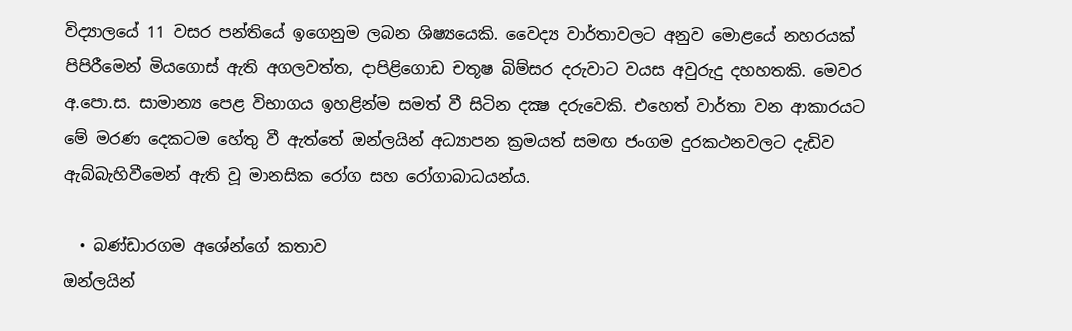විද්‍යාලයේ 11 වසර පන්තියේ ඉගෙනුම ලබන ශිෂ්‍යයෙකි. වෛද්‍ය වාර්තාවලට අනුව මොළයේ නහරයක් පිපිරීමෙන් මියගොස් ඇති අගලවත්ත, දාපිළිගොඩ චතූෂ බිම්සර දරුවාට වයස අවුරුදු දහහතකි. මෙවර අ.පො.ස. සාමාන්‍ය පෙළ විභාගය ඉහළින්ම සමත් වී සිටින දක්‍ෂ දරුවෙකි. එහෙත් වාර්තා වන ආකාරයට මේ මරණ දෙකටම හේතු වී ඇත්තේ ඔන්ලයින් අධ්‍යාපන ක්‍රමයත් සමඟ ජංගම දුරකථනවලට දැඩිව ඇබ්බැහිවීමෙන් ඇති වූ මානසික රෝග සහ රෝගාබාධයන්ය.

  • බණ්ඩාරගම අශේන්ගේ කතාව
ඔන්ලයින්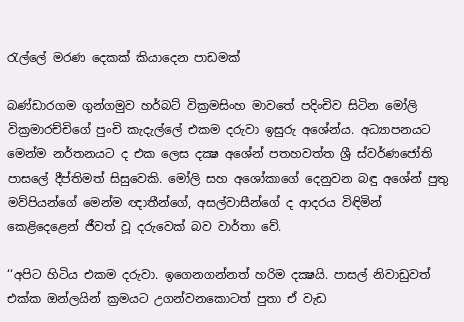රැල්ලේ මරණ දෙකක් කියාදෙන පාඩමක්

බණ්ඩාරගම ගුන්ගමුව හර්බට් වික්‍රමසිංහ මාවතේ පදිංචිව සිටින මෝලි වික්‍රමාරච්චිගේ පුංචි කැදැල්ලේ එකම දරුවා ඉසුරු අශේන්ය. අධ්‍යාපනයට මෙන්ම නර්තනයට ද එක ලෙස දක්‍ෂ අශේන් පතහවත්ත ශ්‍රී ස්වර්ණජෝති පාසලේ දීප්තිමත් සිසුවෙකි. මෝලි සහ අශෝකාගේ දෙනුවන බඳු අශේන් පුතු මව්පියන්ගේ මෙන්ම ඥාතීන්ගේ, අසල්වාසීන්ගේ ද ආදරය විඳිමින් කෙළිදෙළෙන් ජීවත් වූ දරුවෙක් බව වාර්තා වේ.

‘‘අපිට හිටිය එකම දරුවා. ඉගෙනගන්නත් හරිම දක්‍ෂයි. පාසල් නිවාඩුවත් එක්ක ඔන්ලයින් ක්‍රමයට උගන්වනකොටත් පුතා ඒ වැඩ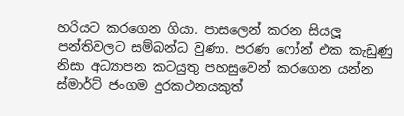හරියට කරගෙන ගියා. පාසලෙන් කරන සියලූ පන්තිවලට සම්බන්ධ වුණා. පරණ ෆෝන් එක කැඩුණු නිසා අධ්‍යාපන කටයුතු පහසුවෙන් කරගෙන යන්න ස්මාර්ට් ජංගම දුරකථනයකුත්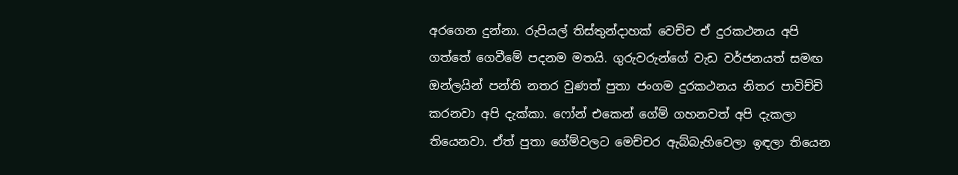අරගෙන දුන්නා. රුපියල් තිස්තුන්දාහක් වෙච්ච ඒ දුරකථනය අපි ගත්තේ ගෙවීමේ පදනම මතයි. ගුරුවරුන්ගේ වැඩ වර්ජනයත් සමඟ ඔන්ලයින් පන්ති නතර වුණත් පුතා ජංගම දුරකථනය නිතර පාවිච්චි කරනවා අපි දැක්කා. ෆෝන් එකෙන් ගේම් ගහනවත් අපි දැකලා තියෙනවා. ඒත් පුතා ගේම්වලට මෙච්චර ඇබ්බැහිවෙලා ඉඳලා තියෙන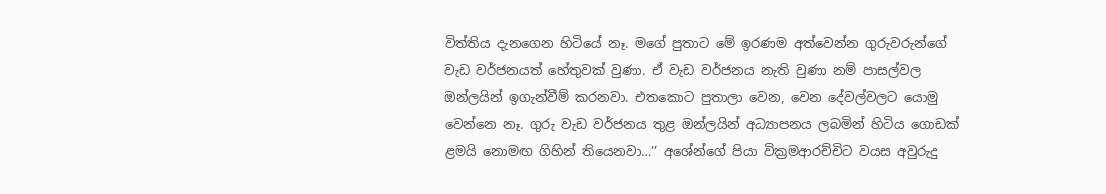විත්තිය දැනගෙන හිටියේ නෑ. මගේ පුතාට මේ ඉරණම අත්වෙන්න ගුරුවරුන්ගේ වැඩ වර්ජනයත් හේතුවක් වුණා. ඒ වැඩ වර්ජනය නැති වුණා නම් පාසල්වල ඔන්ලයින් ඉගැන්වීම් කරනවා. එතකොට පුතාලා වෙන, වෙන දේවල්වලට යොමු වෙන්නෙ නෑ. ගුරු වැඩ වර්ජනය තුළ ඔන්ලයින් අධ්‍යාපනය ලබමින් හිටිය ගොඩක් ළමයි නොමඟ ගිහින් තියෙනවා…’’ අශේන්ගේ පියා වික්‍රමආරච්චිට වයස අවුරුදු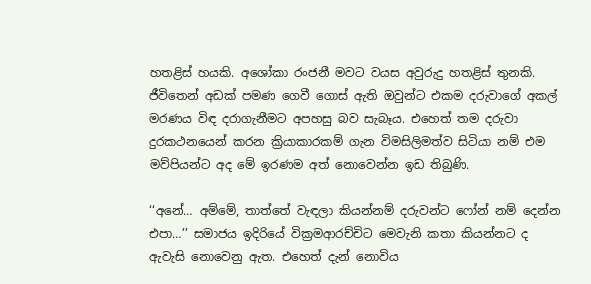හතළිස් හයකි. අශෝකා රංජනී මවට වයස අවුරුදු හතළිස් තුනකි. ජීවිතෙන් අඩක් පමණ ගෙවී ගොස් ඇති ඔවුන්ට එකම දරුවාගේ අකල් මරණය විඳ දරාගැනීමට අපහසු බව සැබෑය. එහෙත් තම දරුවා දුරකථනයෙන් කරන ක්‍රියාකාරකම් ගැන විමසිලිමත්ව සිටියා නම් එම මව්පියන්ට අද මේ ඉරණම අත් නොවෙන්න ඉඩ තිබුණි.

‘‘අනේ… අම්මේ, තාත්තේ වැඳලා කියන්නම් දරුවන්ට ෆෝන් නම් දෙන්න එපා…’’ සමාජය ඉදිරියේ වික්‍රමආරච්චිට මෙවැනි කතා කියන්නට ද ඇවැසි නොවෙනු ඇත. එහෙත් දැන් නොවිය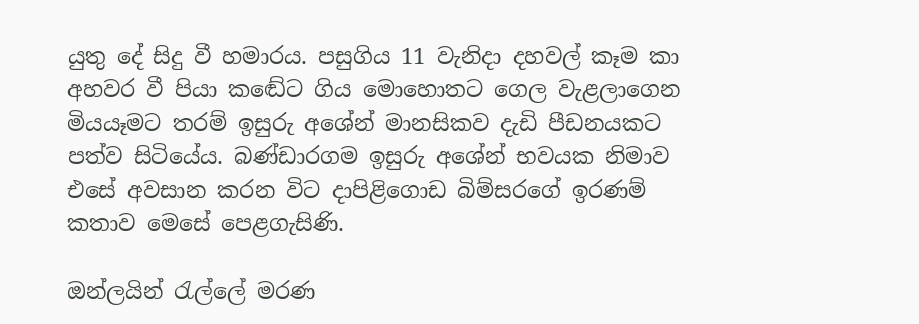යුතු දේ සිදු වී හමාරය. පසුගිය 11 වැනිදා දහවල් කෑම කා අහවර වී පියා කඬේට ගිය මොහොතට ගෙල වැළලාගෙන මියයෑමට තරම් ඉසුරු අශේන් මානසිකව දැඩි පීඩනයකට පත්ව සිටියේය. බණ්ඩාරගම ඉසුරු අශේන් භවයක නිමාව එසේ අවසාන කරන විට දාපිළිගොඩ බිම්සරගේ ඉරණම් කතාව මෙසේ පෙළගැසිණි.

ඔන්ලයින් රැල්ලේ මරණ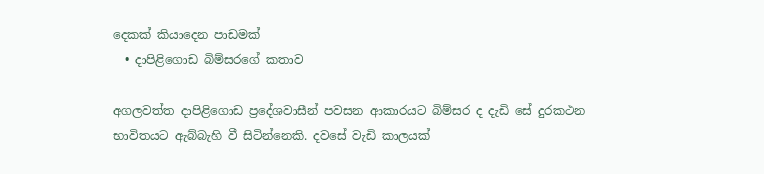දෙකක් කියාදෙන පාඩමක්
  • දාපිළිගොඩ බිම්සරගේ කතාව

අගලවත්ත දාපිළිගොඩ ප්‍රදේශවාසීන් පවසන ආකාරයට බිම්සර ද දැඩි සේ දුරකථන භාවිතයට ඇබ්බැහි වී සිටින්නෙකි. දවසේ වැඩි කාලයක්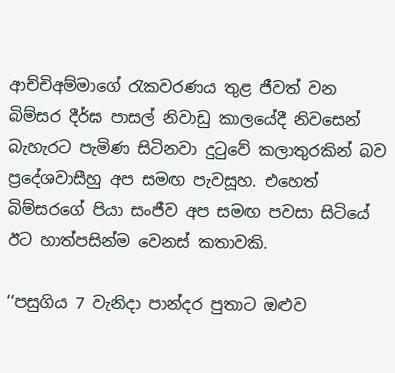ආච්චිඅම්මාගේ රැකවරණය තුළ ජීවත් වන බිම්සර දීර්ඝ පාසල් නිවාඩු කාලයේදී නිවසෙන් බැහැරට පැමිණ සිටිනවා දුටුවේ කලාතුරකින් බව ප්‍රදේශවාසීහු අප සමඟ පැවසූහ. එහෙත් බිම්සරගේ පියා සංජීව අප සමඟ පවසා සිටියේ ඊට හාත්පසින්ම වෙනස් කතාවකි.

‘‘පසුගිය 7 වැනිදා පාන්දර පුතාට ඔළුව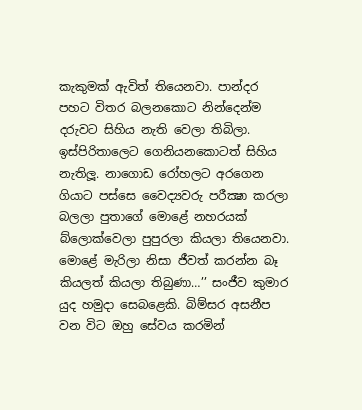කැකුමක් ඇවිත් තියෙනවා. පාන්දර පහට විතර බලනකොට නින්දෙන්ම දරුවට සිහිය නැති වෙලා තිබිලා. ඉස්පිරිතාලෙට ගෙනියනකොටත් සිහිය නැතිලූ. නාගොඩ රෝහලට අරගෙන ගියාට පස්සෙ වෛද්‍යවරු පරීක්‍ෂා කරලා බලලා පුතාගේ මොළේ නහරයක් බ්ලොක්වෙලා පුපුරලා කියලා තියෙනවා. මොළේ මැරිලා නිසා ජීවත් කරන්න බෑ කියලත් කියලා තිබුණා…’’ සංජීව කුමාර යුද හමුදා සෙබළෙකි. බිම්සර අසනීප වන විට ඔහු සේවය කරමින්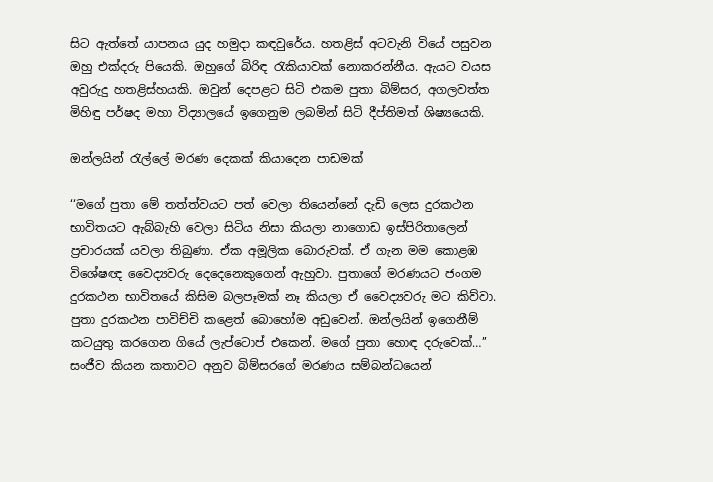සිට ඇත්තේ යාපනය යුද හමුදා කඳවුරේය. හතළිස් අටවැනි වියේ පසුවන ඔහු එක්දරු පියෙකි. ඔහුගේ බිරිඳ රැකියාවක් නොකරන්නීය. ඇයට වයස අවුරුදු හතළිස්හයකි. ඔවුන් දෙපළට සිටි එකම පුතා බිම්සර, අගලවත්ත මිහිඳු පර්ෂද මහා විද්‍යාලයේ ඉගෙනුම ලබමින් සිටි දීප්තිමත් ශිෂ්‍යයෙකි.

ඔන්ලයින් රැල්ලේ මරණ දෙකක් කියාදෙන පාඩමක්

‘‘මගේ පුතා මේ තත්ත්වයට පත් වෙලා තියෙන්නේ දැඩි ලෙස දුරකථන භාවිතයට ඇබ්බැහි වෙලා සිටිය නිසා කියලා නාගොඩ ඉස්පිරිතාලෙන් ප්‍රචාරයක් යවලා තිබුණා. ඒක අමූලික බොරුවක්. ඒ ගැන මම කොළඹ විශේෂඥ වෛද්‍යවරු දෙදෙනෙකුගෙන් ඇහුවා. පුතාගේ මරණයට ජංගම දුරකථන භාවිතයේ කිසිම බලපෑමක් නෑ කියලා ඒ වෛද්‍යවරු මට කිව්වා. පුතා දුරකථන පාවිච්චි කළෙත් බොහෝම අඩුවෙන්. ඔන්ලයින් ඉගෙනීම් කටයුතු කරගෙන ගියේ ලැප්ටොප් එකෙන්. මගේ පුතා හොඳ දරුවෙක්…’’ සංජීව කියන කතාවට අනුව බිම්සරගේ මරණය සම්බන්ධයෙන්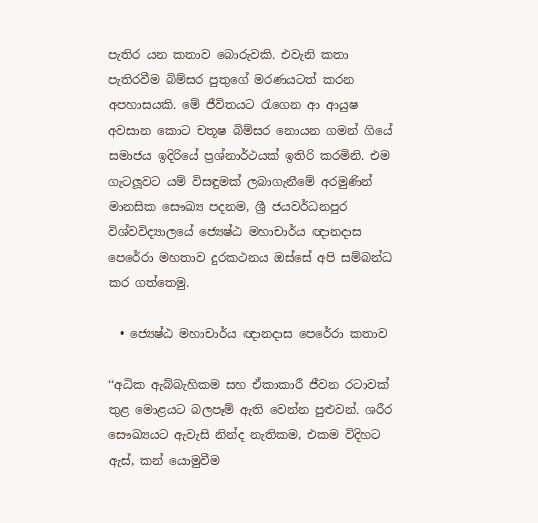පැතිර යන කතාව බොරුවකි. එවැනි කතා පැතිරවීම බිම්සර පුතුගේ මරණයටත් කරන අපහාසයකි. මේ ජීවිතයට රැගෙන ආ ආයුෂ අවසාන කොට චතූෂ බිම්සර නොයන ගමන් ගියේ සමාජය ඉදිරියේ ප්‍රශ්නාර්ථයක් ඉතිරි කරමිනි. එම ගැටලූවට යම් විසඳුමක් ලබාගැනීමේ අරමුණින් මානසික සෞඛ්‍ය පදනම, ශ්‍රී ජයවර්ධනපුර විශ්වවිද්‍යාලයේ ජ්‍යෙෂ්ඨ මහාචාර්ය ඥානදාස පෙරේරා මහතාව දුරකථනය ඔස්සේ අපි සම්බන්ධ කර ගත්තෙමු.

  • ජ්‍යෙෂ්ඨ මහාචාර්ය ඥානදාස පෙරේරා කතාව

‘‘අධික ඇබ්බැහිකම සහ ඒකාකාරී ජීවන රටාවක් තුළ මොළයට බලපෑම් ඇති වෙන්න පුළුවන්. ශරීර සෞඛ්‍යයට ඇවැසි නින්ද නැතිකම, එකම විදිහට ඇස්, කන් යොමුවීම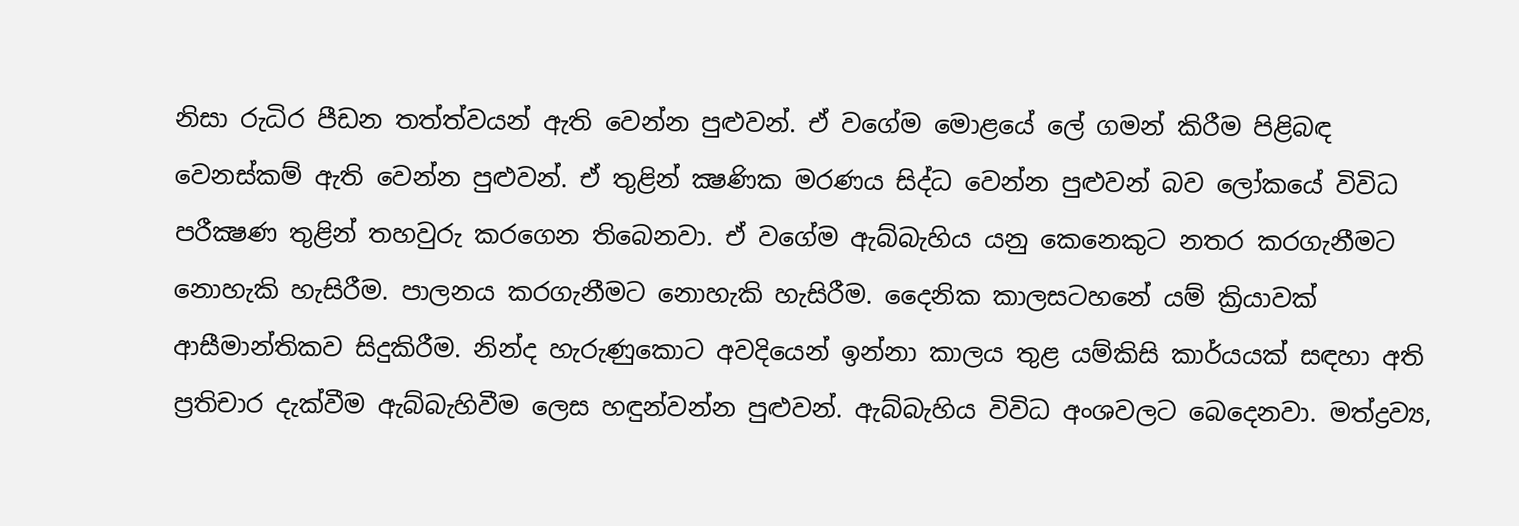නිසා රුධිර පීඩන තත්ත්වයන් ඇති වෙන්න පුළුවන්. ඒ වගේම මොළයේ ලේ ගමන් කිරීම පිළිබඳ වෙනස්කම් ඇති වෙන්න පුළුවන්. ඒ තුළින් ක්‍ෂණික මරණය සිද්ධ වෙන්න පුළුවන් බව ලෝකයේ විවිධ පරීක්‍ෂණ තුළින් තහවුරු කරගෙන තිබෙනවා. ඒ වගේම ඇබ්බැහිය යනු කෙනෙකුට නතර කරගැනීමට නොහැකි හැසිරීම. පාලනය කරගැනීමට නොහැකි හැසිරීම. දෛනික කාලසටහනේ යම් ක්‍රියාවක් ආසීමාන්තිකව සිදුකිරීම. නින්ද හැරුණුකොට අවදියෙන් ඉන්නා කාලය තුළ යම්කිසි කාර්යයක් සඳහා අති ප්‍රතිචාර දැක්වීම ඇබ්බැහිවීම ලෙස හඳුන්වන්න පුළුවන්. ඇබ්බැහිය විවිධ අංශවලට බෙදෙනවා. මත්ද්‍රව්‍ය,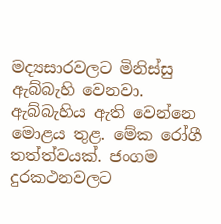මද්‍යසාරවලට මිනිස්සු ඇබ්බැහි වෙනවා. ඇබ්බැහිය ඇති වෙන්නෙ මොළය තුළ. මේක රෝගී තත්ත්වයක්. ජංගම දුරකථනවලට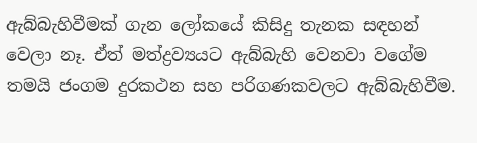ඇබ්බැහිවීමක් ගැන ලෝකයේ කිසිදු තැනක සඳහන් වෙලා නෑ. ඒත් මත්ද්‍රව්‍යයට ඇබ්බැහි වෙනවා වගේම තමයි ජංගම දුරකථන සහ පරිගණකවලට ඇබ්බැහිවීම.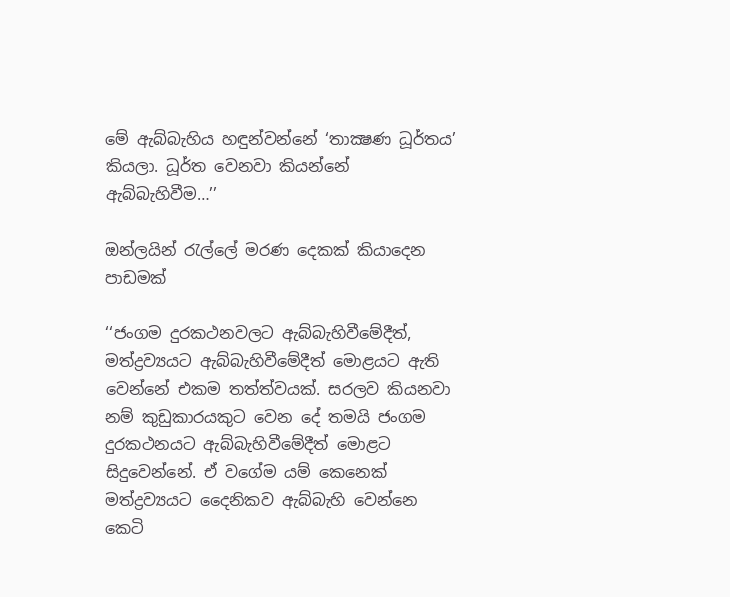මේ ඇබ්බැහිය හඳුන්වන්නේ ‘තාක්‍ෂණ ධූර්තය’ කියලා. ධූර්ත වෙනවා කියන්නේ ඇබ්බැහිවීම…’’

ඔන්ලයින් රැල්ලේ මරණ දෙකක් කියාදෙන පාඩමක්

‘‘ජංගම දුරකථනවලට ඇබ්බැහිවීමේදීත්, මත්ද්‍රව්‍යයට ඇබ්බැහිවීමේදීත් මොළයට ඇති වෙන්නේ එකම තත්ත්වයක්. සරලව කියනවා නම් කුඩුකාරයකුට වෙන දේ තමයි ජංගම දුරකථනයට ඇබ්බැහිවීමේදීත් මොළට සිදුවෙන්නේ. ඒ වගේම යම් කෙනෙක් මත්ද්‍රව්‍යයට දෛනිකව ඇබ්බැහි වෙන්නෙ කෙටි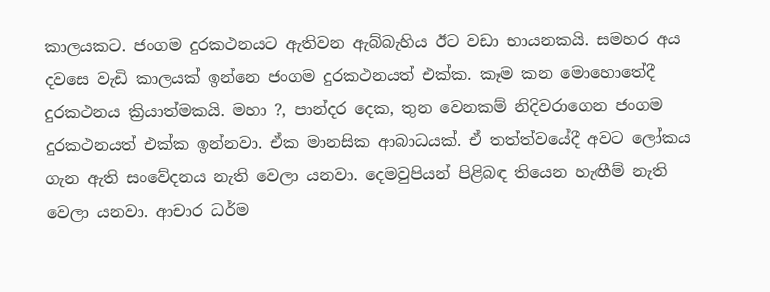කාලයකට. ජංගම දුරකථනයට ඇතිවන ඇබ්බැහිය ඊට වඩා භායනකයි. සමහර අය දවසෙ වැඩි කාලයක් ඉන්නෙ ජංගම දුරකථනයත් එක්ක. කෑම කන මොහොතේදී දුරකථනය ක්‍රියාත්මකයි. මහා ?, පාන්දර දෙක, තුන වෙනකම් නිදිවරාගෙන ජංගම දුරකථනයත් එක්ක ඉන්නවා. ඒක මානසික ආබාධයක්. ඒ තත්ත්වයේදී අවට ලෝකය ගැන ඇති සංවේදනය නැති වෙලා යනවා. දෙමවුපියන් පිළිබඳ තියෙන හැඟීම් නැති වෙලා යනවා. ආචාර ධර්ම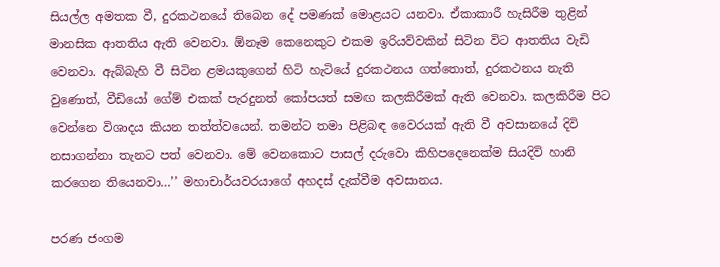සියල්ල අමතක වී, දුරකථනයේ තිබෙන දේ පමණක් මොළයට යනවා. ඒකාකාරී හැසිරීම තුළින් මානසික ආතතිය ඇති වෙනවා. ඕනෑම කෙනෙකුට එකම ඉරියව්වකින් සිටින විට ආතතිය වැඩි වෙනවා. ඇබ්බැහි වී සිටින ළමයකුගෙන් හිටි හැටියේ දුරකථනය ගත්තොත්, දුරකථනය නැති වුණොත්, වීඩියෝ ගේම් එකක් පැරදුනත් කෝපයත් සමඟ කලකිරීමක් ඇති වෙනවා. කලකිරීම පිට වෙන්නෙ විශාදය කියන තත්ත්වයෙන්. තමන්ට තමා පිළිබඳ වෛරයක් ඇති වී අවසානයේ දිවි නසාගන්නා තැනට පත් වෙනවා. මේ වෙනකොට පාසල් දරුවො කිහිපදෙනෙක්ම සියදිවි හානි කරගෙන තියෙනවා…’’ මහාචාර්යවරයාගේ අහදස් දැක්වීම අවසානය.

පරණ ජංගම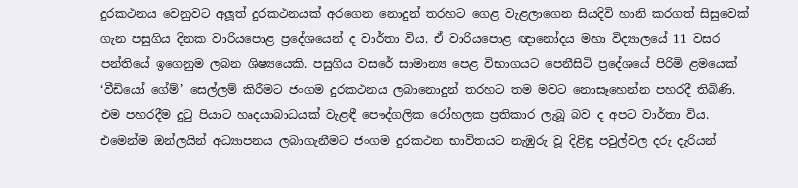දුරකථනය වෙනුවට අලූත් දුරකථනයක් අරගෙන නොදුන් තරහට ගෙළ වැළලාගෙන සියදිවි හානි කරගත් සිසුවෙක් ගැන පසුගිය දිනක වාරියපොළ ප්‍රදේශයෙන් ද වාර්තා විය. ඒ වාරියපොළ ඥානෝදය මහා විද්‍යාලයේ 11 වසර පන්තියේ ඉගෙනුම ලබන ශිෂ්‍යයෙකි. පසුගිය වසරේ සාමාන්‍ය පෙළ විභාගයට පෙනීසිටි ප්‍රදේශයේ පිරිමි ළමයෙක් ‘වීඩියෝ ගේම්’ සෙල්ලම් කිරීමට ජංගම දුරකථනය ලබානොදුන් තරහට තම මවට නොසෑහෙන්න පහරදී තිබිණි. එම පහරදීම දුටු පියාට හෘදයාබාධයක් වැළඳී පෞද්ගලික රෝහලක ප්‍රතිකාර ලැබූ බව ද අපට වාර්තා විය. එමෙන්ම ඔන්ලයින් අධ්‍යාපනය ලබාගැනීමට ජංගම දුරකථන භාවිතයට නැඹුරු වූ දිළිඳු පවුල්වල දරු දැරියන්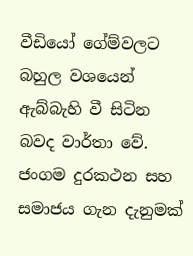වීඩියෝ ගේම්වලට බහුල වශයෙන් ඇබ්බැහි වී සිටින බවද වාර්තා වේ. ජංගම දුරකථන සහ සමාජය ගැන දැනුමක්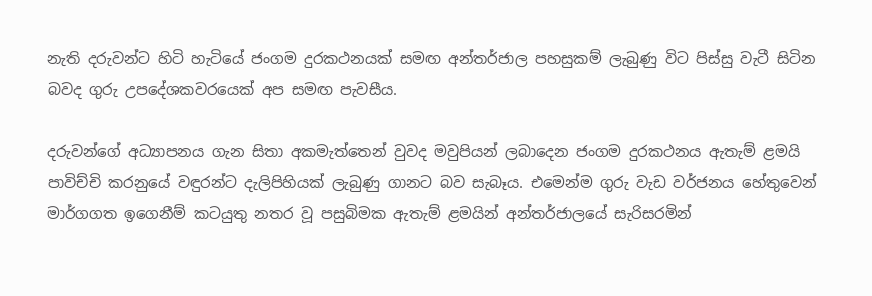නැති දරුවන්ට හිටි හැටියේ ජංගම දුරකථනයක් සමඟ අන්තර්ජාල පහසුකම් ලැබුණු විට පිස්සු වැටී සිටින බවද ගුරු උපදේශකවරයෙක් අප සමඟ පැවසීය.

දරුවන්ගේ අධ්‍යාපනය ගැන සිතා අකමැත්තෙන් වුවද මවුපියන් ලබාදෙන ජංගම දුරකථනය ඇතැම් ළමයි පාවිච්චි කරනුයේ වඳුරන්ට දැලිපිහියක් ලැබුණු ගානට බව සැබෑය. එමෙන්ම ගුරු වැඩ වර්ජනය හේතුවෙන් මාර්ගගත ඉගෙනීම් කටයුතු නතර වූ පසුබිමක ඇතැම් ළමයින් අන්තර්ජාලයේ සැරිසරමින්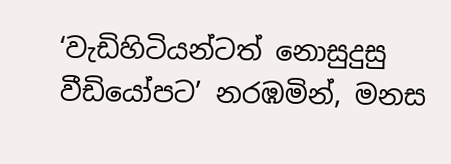‘වැඩිහිටියන්ටත් නොසුදුසු වීඩියෝපට’ නරඹමින්, මනස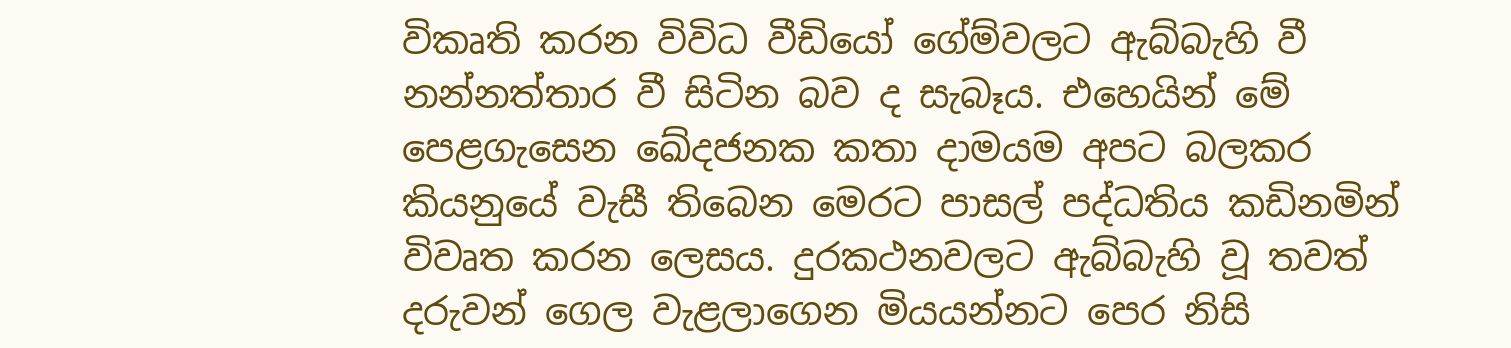විකෘති කරන විවිධ වීඩියෝ ගේම්වලට ඇබ්බැහි වී නන්නත්තාර වී සිටින බව ද සැබෑය. එහෙයින් මේ පෙළගැසෙන ඛේදජනක කතා දාමයම අපට බලකර කියනුයේ වැසී තිබෙන මෙරට පාසල් පද්ධතිය කඩිනමින් විවෘත කරන ලෙසය. දුරකථනවලට ඇබ්බැහි වූ තවත් දරුවන් ගෙල වැළලාගෙන මියයන්නට පෙර නිසි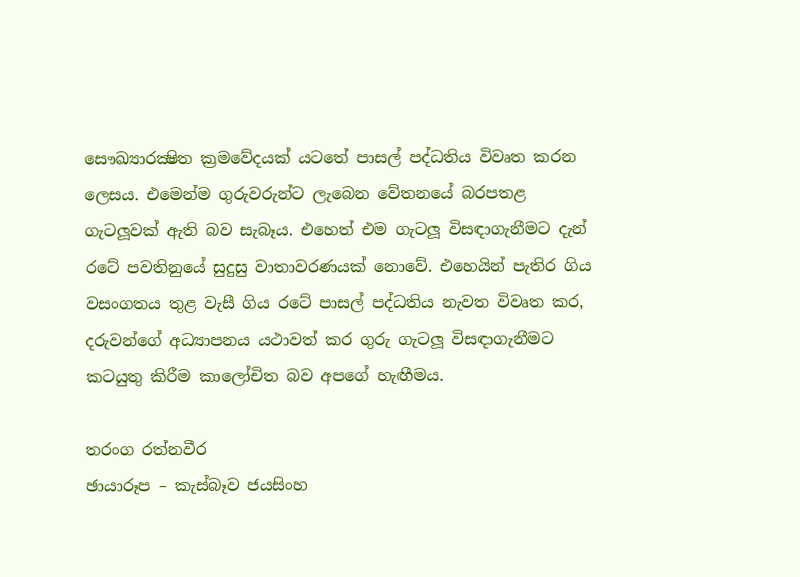සෞඛ්‍යාරක්‍ෂිත ක්‍රමවේදයක් යටතේ පාසල් පද්ධතිය විවෘත කරන ලෙසය. එමෙන්ම ගුරුවරුන්ට ලැබෙන වේතනයේ බරපතළ ගැටලූවක් ඇති බව සැබෑය. එහෙත් එම ගැටලූ විසඳාගැනීමට දැන් රටේ පවතිනුයේ සුදුසු වාතාවරණයක් නොවේ. එහෙයින් පැතිර ගිය වසංගතය තුළ වැසී ගිය රටේ පාසල් පද්ධතිය නැවත විවෘත කර, දරුවන්ගේ අධ්‍යාපනය යථාවත් කර ගුරු ගැටලූ විසඳාගැනීමට කටයුතු කිරීම කාලෝචිත බව අපගේ හැඟීමය.

තරංග රත්නවීර
ඡායාරූප – කැස්බෑව ජයසිංහ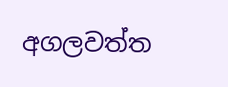අගලවත්ත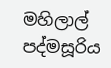මහිලාල් පද්මසූරිය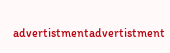advertistmentadvertistment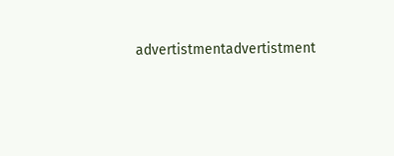advertistmentadvertistment